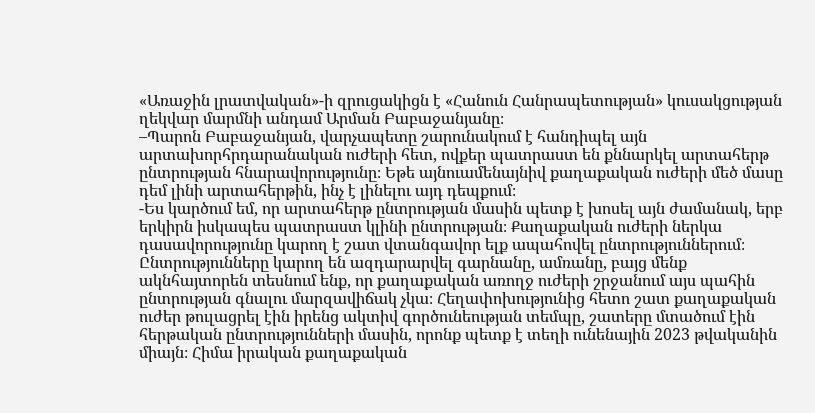«Առաջին լրատվական»-ի զրուցակիցն է «Հանուն Հանրապետության» կուսակցության ղեկվար մարմնի անդամ Արման Բաբաջանյանը։
–Պարոն Բաբաջանյան, վարչապետը շարունակում է հանդիպել այն արտախորհրդարանական ուժերի հետ, ովքեր պատրաստ են քննարկել արտահերթ ընտրության հնարավորությունը։ Եթե այնուամենայնիվ քաղաքական ուժերի մեծ մասը դեմ լինի արտահերթին, ինչ է լինելու այդ դեպքում։
-Ես կարծում եմ, որ արտահերթ ընտրության մասին պետք է խոսել այն ժամանակ, երբ երկիրն իսկապես պատրաստ կլինի ընտրության։ Քաղաքական ուժերի ներկա դասավորությունը կարող է շատ վտանգավոր ելք ապահովել ընտրություններում։ Ընտրությունները կարող են ազդարարվել գարնանը, ամռանը, բայց մենք ակնհայտորեն տեսնում ենք, որ քաղաքական առողջ ուժերի շրջանում այս պահին ընտրության գնալու մարզավիճակ չկա։ Հեղափոխությունից հետո շատ քաղաքական ուժեր թուլացրել էին իրենց ակտիվ գործունեության տեմպը, շատերը մտածում էին հերթական ընտրությունների մասին, որոնք պետք է տեղի ունենային 2023 թվականին միայն։ Հիմա իրական քաղաքական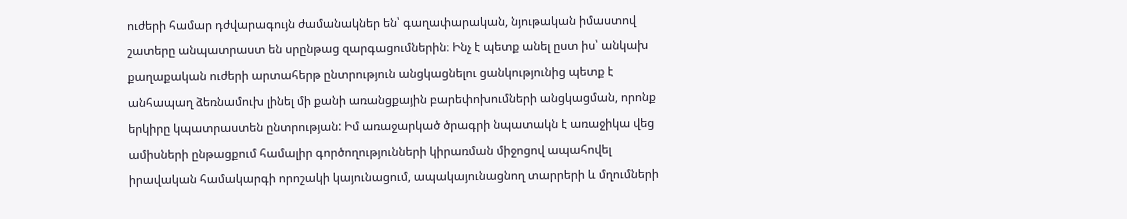ուժերի համար դժվարագույն ժամանակներ են՝ գաղափարական, նյութական իմաստով շատերը անպատրաստ են սրընթաց զարգացումներին։ Ինչ է պետք անել ըստ իս՝ անկախ քաղաքական ուժերի արտահերթ ընտրություն անցկացնելու ցանկությունից պետք է անհապաղ ձեռնամուխ լինել մի քանի առանցքային բարեփոխումների անցկացման, որոնք երկիրը կպատրաստեն ընտրության: Իմ առաջարկած ծրագրի նպատակն է առաջիկա վեց ամիսների ընթացքում համալիր գործողությունների կիրառման միջոցով ապահովել իրավական համակարգի որոշակի կայունացում, ապակայունացնող տարրերի և մղումների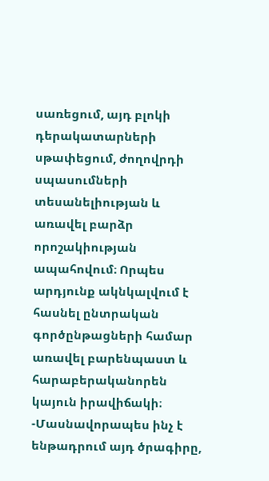սառեցում, այդ բլոկի դերակատարների սթափեցում, ժողովրդի սպասումների տեսանելիության և առավել բարձր որոշակիության ապահովում։ Որպես արդյունք ակնկալվում է հասնել ընտրական գործընթացների համար առավել բարենպաստ և հարաբերականորեն կայուն իրավիճակի։
-Մասնավորապես ինչ է ենթադրում այդ ծրագիրը,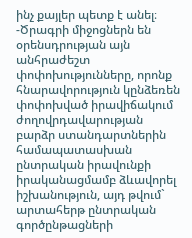ինչ քայլեր պետք է անել։
-Ծրագրի միջոցներն են օրենսդրության այն անհրաժեշտ փոփոխությունները, որոնք հնարավորություն կընձեռեն փոփոխված իրավիճակում ժողովրդավարության բարձր ստանդարտներին համապատասխան ընտրական իրավունքի իրականացմամբ ձևավորել իշխանություն, այդ թվում` արտահերթ ընտրական գործընթացների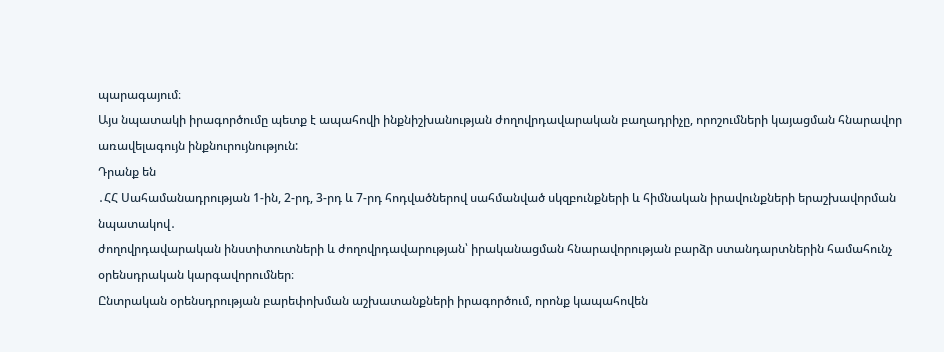պարագայում։
Այս նպատակի իրագործումը պետք է ապահովի ինքնիշխանության ժողովրդավարական բաղադրիչը, որոշումների կայացման հնարավոր առավելագույն ինքնուրույնություն:
Դրանք են
․ՀՀ Սահամանադրության 1-ին, 2-րդ, 3-րդ և 7-րդ հոդվածներով սահմանված սկզբունքների և հիմնական իրավունքների երաշխավորման նպատակով․
ժողովրդավարական ինստիտուտների և ժողովրդավարության՝ իրականացման հնարավորության բարձր ստանդարտներին համահունչ օրենսդրական կարգավորումներ։
Ընտրական օրենսդրության բարեփոխման աշխատանքների իրագործում, որոնք կապահովեն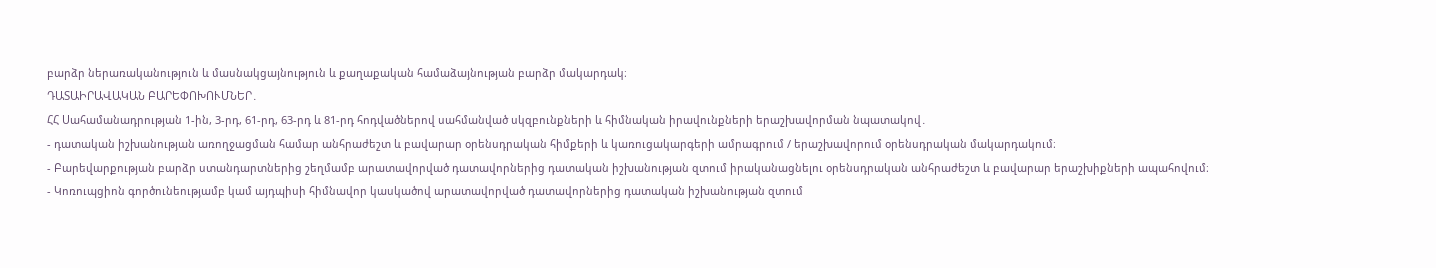բարձր ներառականություն և մասնակցայնություն և քաղաքական համաձայնության բարձր մակարդակ։
ԴԱՏԱԻՐԱՎԱԿԱՆ ԲԱՐԵՓՈԽՈՒՄՆԵՐ․
ՀՀ Սահամանադրության 1-ին, 3-րդ, 61-րդ, 63-րդ և 81-րդ հոդվածներով սահմանված սկզբունքների և հիմնական իրավունքների երաշխավորման նպատակով․
- դատական իշխանության առողջացման համար անհրաժեշտ և բավարար օրենսդրական հիմքերի և կառուցակարգերի ամրագրում / երաշխավորում օրենսդրական մակարդակում։
- Բարեվարքության բարձր ստանդարտներից շեղմամբ արատավորված դատավորներից դատական իշխանության զտում իրականացնելու օրենսդրական անհրաժեշտ և բավարար երաշխիքների ապահովում։
- Կոռուպցիոն գործունեությամբ կամ այդպիսի հիմնավոր կասկածով արատավորված դատավորներից դատական իշխանության զտում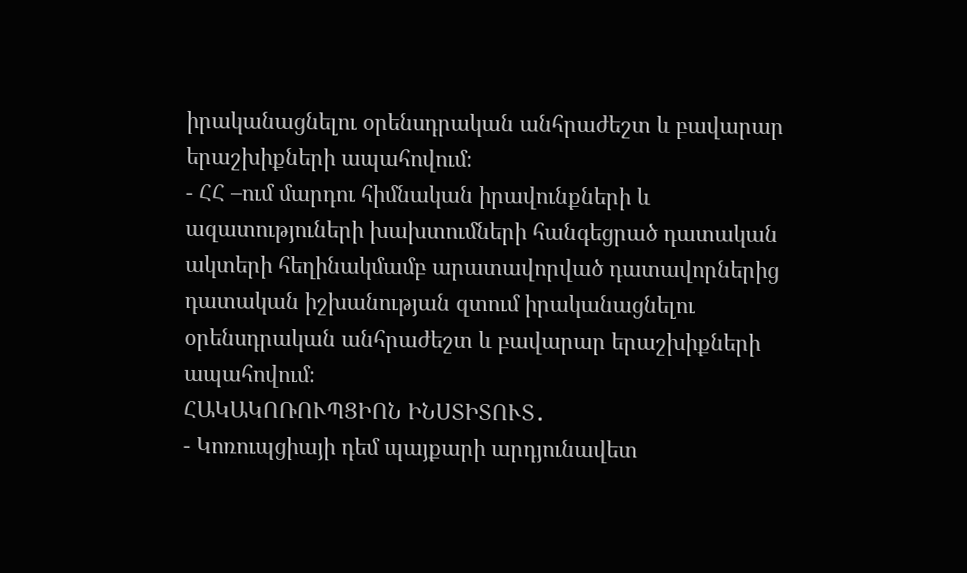իրականացնելու օրենսդրական անհրաժեշտ և բավարար երաշխիքների ապահովում։
- ՀՀ –ում մարդու հիմնական իրավունքների և ազատություների խախտումների հանգեցրած դատական ակտերի հեղինակմամբ արատավորված դատավորներից դատական իշխանության զտում իրականացնելու օրենսդրական անհրաժեշտ և բավարար երաշխիքների ապահովում։
ՀԱԿԱԿՈՌՈՒՊՑԻՈՆ ԻՆՍՏԻՏՈՒՏ․
- Կոռուպցիայի դեմ պայքարի արդյունավետ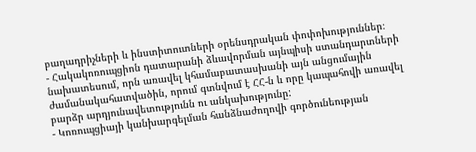բաղադրիչների և ինստիտուտների օրենսդրական փոփոխություններ։
- Հակակոռուպցիոն դատարանի ձևավորման այնպիսի ստանդարտների նախատեսում, որն առավել կհամաբատասխանի այն անցումային ժամանակահատվածին, որում գտնվում է ՀՀ-ն և որը կապահովի առավել բարձր արդյունավետությունն ու անկախությունը:
- Կոռուպցիայի կանխարգելման հանձնաժողովի գործունեության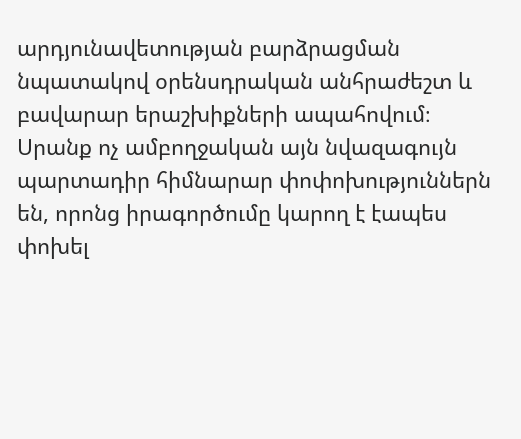արդյունավետության բարձրացման նպատակով օրենսդրական անհրաժեշտ և բավարար երաշխիքների ապահովում։
Սրանք ոչ ամբողջական այն նվազագույն պարտադիր հիմնարար փոփոխություններն են, որոնց իրագործումը կարող է էապես փոխել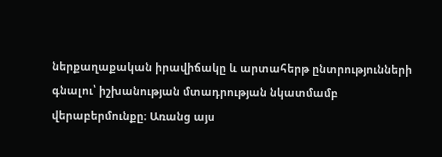ներքաղաքական իրավիճակը և արտահերթ ընտրությունների գնալու՝ իշխանության մտադրության նկատմամբ վերաբերմունքը։ Առանց այս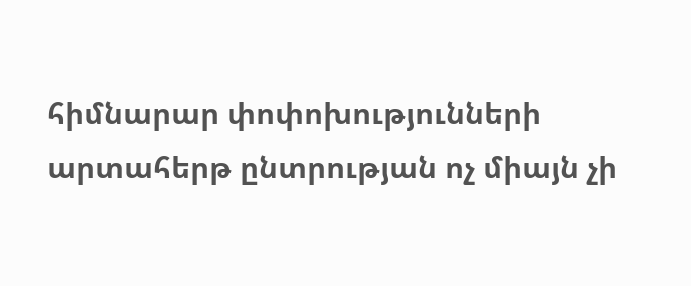հիմնարար փոփոխությունների արտահերթ ընտրության ոչ միայն չի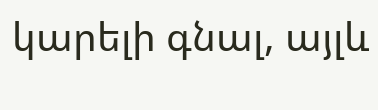կարելի գնալ, այլև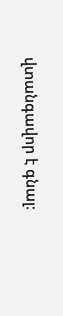վտանգավոր է գնալ։